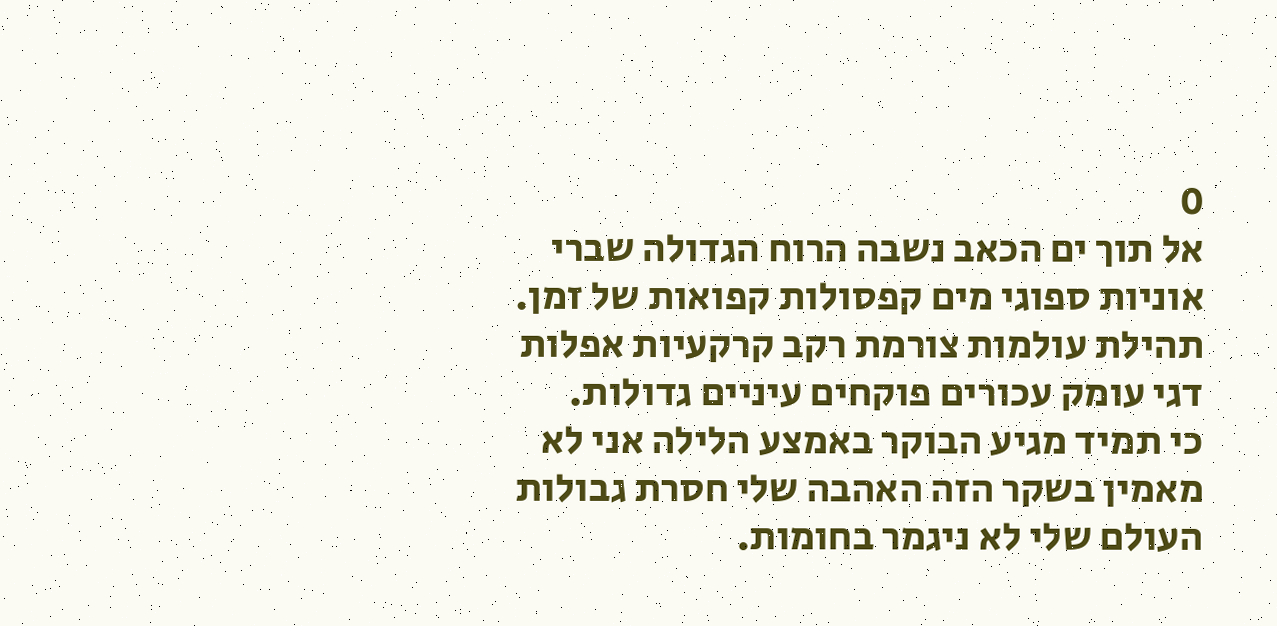0
אל תוך ים הכאב נשבה הרוח הגדולה שברי אוניות ספוגי מים קפסולות קפואות של זמן.
תהילת עולמות צורמת רקב קרקעיות אפלות דגי עומק עכורים פוקחים עיניים גדולות.
כי תמיד מגיע הבוקר באמצע הלילה אני לא מאמין בשקר הזה האהבה שלי חסרת גבולות העולם שלי לא ניגמר בחומות.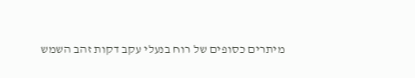מיתרים כסופים של רוח בנעלי עקב דקות זהב השמש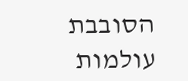הסובבת עולמות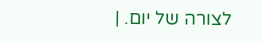לצורה של יום. |